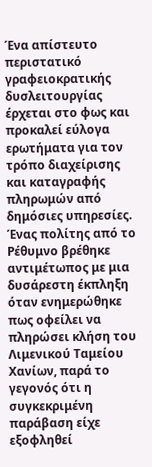Ένα απίστευτο περιστατικό γραφειοκρατικής δυσλειτουργίας έρχεται στο φως και προκαλεί εύλογα ερωτήματα για τον τρόπο διαχείρισης και καταγραφής πληρωμών από δημόσιες υπηρεσίες. Ένας πολίτης από το Ρέθυμνο βρέθηκε αντιμέτωπος με μια δυσάρεστη έκπληξη όταν ενημερώθηκε πως οφείλει να πληρώσει κλήση του Λιμενικού Ταμείου Χανίων, παρά το γεγονός ότι η συγκεκριμένη παράβαση είχε εξοφληθεί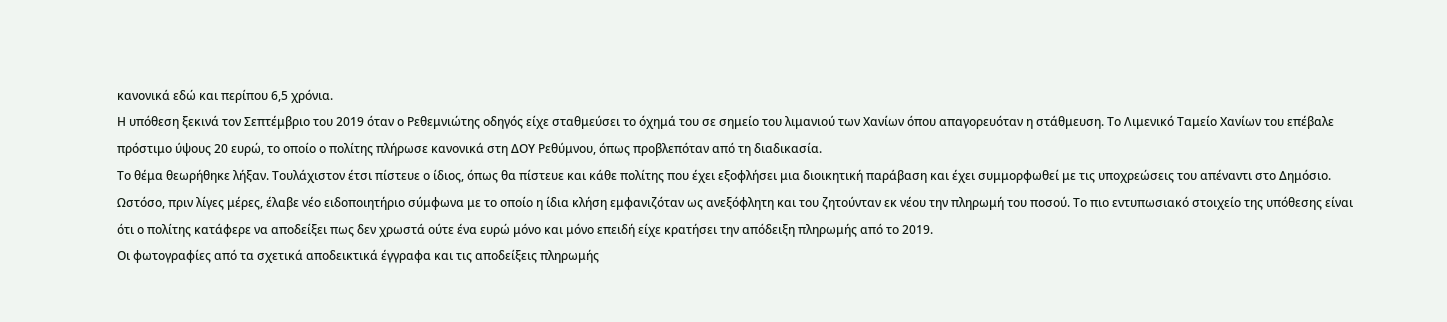κανονικά εδώ και περίπου 6,5 χρόνια.
Η υπόθεση ξεκινά τον Σεπτέμβριο του 2019 όταν ο Ρεθεμνιώτης οδηγός είχε σταθμεύσει το όχημά του σε σημείο του λιμανιού των Χανίων όπου απαγορευόταν η στάθμευση. Το Λιμενικό Ταμείο Χανίων του επέβαλε πρόστιμο ύψους 20 ευρώ, το οποίο ο πολίτης πλήρωσε κανονικά στη ΔΟΥ Ρεθύμνου, όπως προβλεπόταν από τη διαδικασία.
Το θέμα θεωρήθηκε λήξαν. Τουλάχιστον έτσι πίστευε ο ίδιος, όπως θα πίστευε και κάθε πολίτης που έχει εξοφλήσει μια διοικητική παράβαση και έχει συμμορφωθεί με τις υποχρεώσεις του απέναντι στο Δημόσιο.
Ωστόσο, πριν λίγες μέρες, έλαβε νέο ειδοποιητήριο σύμφωνα με το οποίο η ίδια κλήση εμφανιζόταν ως ανεξόφλητη και του ζητούνταν εκ νέου την πληρωμή του ποσού. Το πιο εντυπωσιακό στοιχείο της υπόθεσης είναι ότι ο πολίτης κατάφερε να αποδείξει πως δεν χρωστά ούτε ένα ευρώ μόνο και μόνο επειδή είχε κρατήσει την απόδειξη πληρωμής από το 2019.
Οι φωτογραφίες από τα σχετικά αποδεικτικά έγγραφα και τις αποδείξεις πληρωμής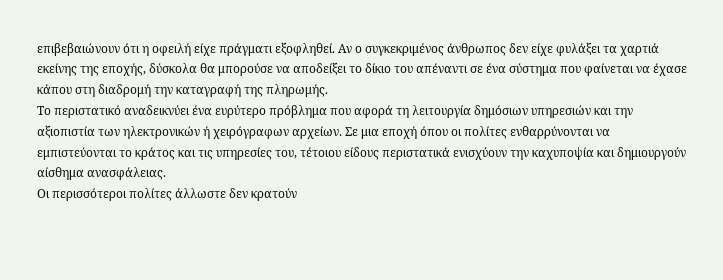επιβεβαιώνουν ότι η οφειλή είχε πράγματι εξοφληθεί. Αν ο συγκεκριμένος άνθρωπος δεν είχε φυλάξει τα χαρτιά εκείνης της εποχής, δύσκολα θα μπορούσε να αποδείξει το δίκιο του απέναντι σε ένα σύστημα που φαίνεται να έχασε κάπου στη διαδρομή την καταγραφή της πληρωμής.
Το περιστατικό αναδεικνύει ένα ευρύτερο πρόβλημα που αφορά τη λειτουργία δημόσιων υπηρεσιών και την αξιοπιστία των ηλεκτρονικών ή χειρόγραφων αρχείων. Σε μια εποχή όπου οι πολίτες ενθαρρύνονται να εμπιστεύονται το κράτος και τις υπηρεσίες του, τέτοιου είδους περιστατικά ενισχύουν την καχυποψία και δημιουργούν αίσθημα ανασφάλειας.
Οι περισσότεροι πολίτες άλλωστε δεν κρατούν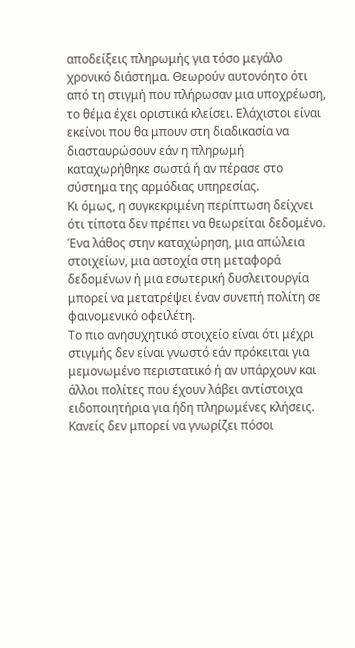αποδείξεις πληρωμής για τόσο μεγάλο χρονικό διάστημα. Θεωρούν αυτονόητο ότι από τη στιγμή που πλήρωσαν μια υποχρέωση, το θέμα έχει οριστικά κλείσει. Ελάχιστοι είναι εκείνοι που θα μπουν στη διαδικασία να διασταυρώσουν εάν η πληρωμή καταχωρήθηκε σωστά ή αν πέρασε στο σύστημα της αρμόδιας υπηρεσίας.
Κι όμως, η συγκεκριμένη περίπτωση δείχνει ότι τίποτα δεν πρέπει να θεωρείται δεδομένο. Ένα λάθος στην καταχώρηση, μια απώλεια στοιχείων, μια αστοχία στη μεταφορά δεδομένων ή μια εσωτερική δυσλειτουργία μπορεί να μετατρέψει έναν συνεπή πολίτη σε φαινομενικό οφειλέτη.
Το πιο ανησυχητικό στοιχείο είναι ότι μέχρι στιγμής δεν είναι γνωστό εάν πρόκειται για μεμονωμένο περιστατικό ή αν υπάρχουν και άλλοι πολίτες που έχουν λάβει αντίστοιχα ειδοποιητήρια για ήδη πληρωμένες κλήσεις. Κανείς δεν μπορεί να γνωρίζει πόσοι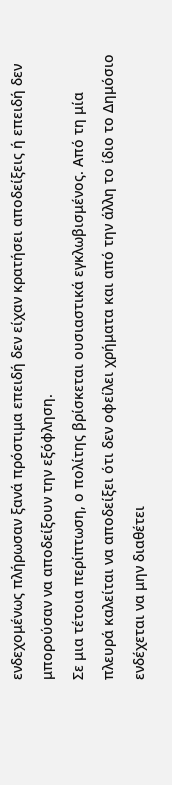ενδεχομένως πλήρωσαν ξανά πρόστιμα επειδή δεν είχαν κρατήσει αποδείξεις ή επειδή δεν μπορούσαν να αποδείξουν την εξόφληση.
Σε μια τέτοια περίπτωση, ο πολίτης βρίσκεται ουσιαστικά εγκλωβισμένος. Από τη μία πλευρά καλείται να αποδείξει ότι δεν οφείλει χρήματα και από την άλλη το ίδιο το Δημόσιο ενδέχεται να μην διαθέτει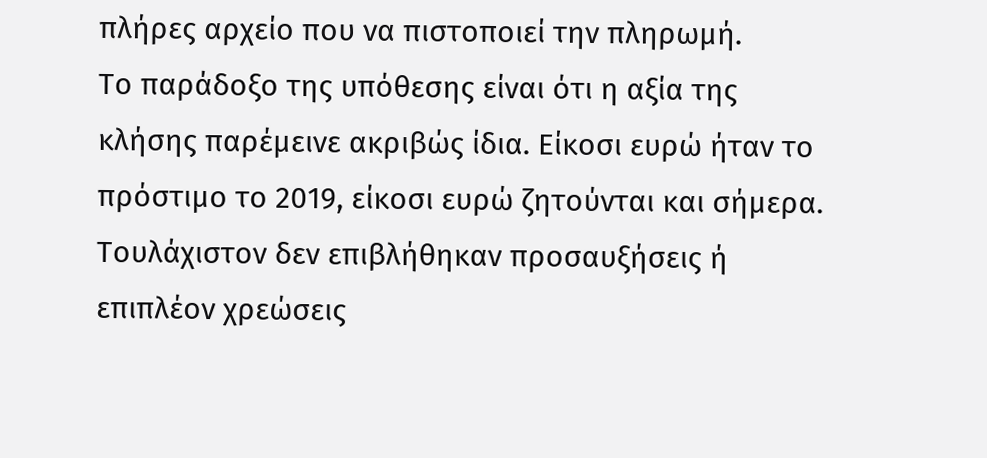πλήρες αρχείο που να πιστοποιεί την πληρωμή.
Το παράδοξο της υπόθεσης είναι ότι η αξία της κλήσης παρέμεινε ακριβώς ίδια. Είκοσι ευρώ ήταν το πρόστιμο το 2019, είκοσι ευρώ ζητούνται και σήμερα. Τουλάχιστον δεν επιβλήθηκαν προσαυξήσεις ή επιπλέον χρεώσεις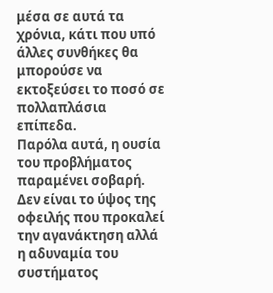μέσα σε αυτά τα χρόνια, κάτι που υπό άλλες συνθήκες θα μπορούσε να εκτοξεύσει το ποσό σε πολλαπλάσια επίπεδα.
Παρόλα αυτά, η ουσία του προβλήματος παραμένει σοβαρή. Δεν είναι το ύψος της οφειλής που προκαλεί την αγανάκτηση αλλά η αδυναμία του συστήματος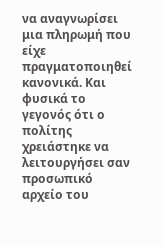να αναγνωρίσει μια πληρωμή που είχε πραγματοποιηθεί κανονικά. Και φυσικά το γεγονός ότι ο πολίτης χρειάστηκε να λειτουργήσει σαν προσωπικό αρχείο του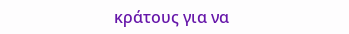κράτους για να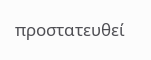προστατευθεί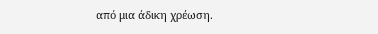από μια άδικη χρέωση.